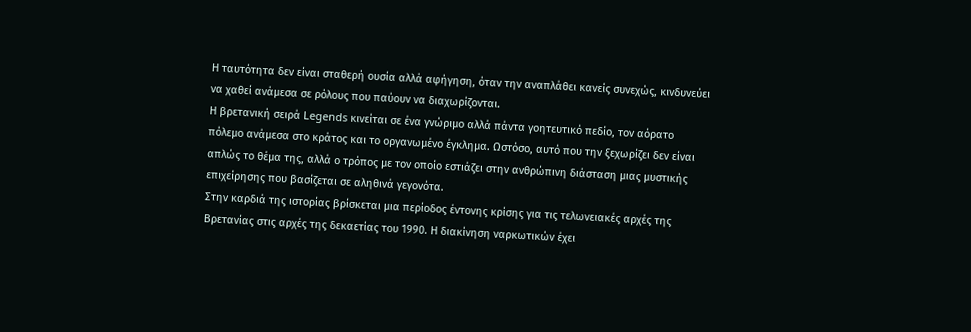Η ταυτότητα δεν είναι σταθερή ουσία αλλά αφήγηση, όταν την αναπλάθει κανείς συνεχώς, κινδυνεύει να χαθεί ανάμεσα σε ρόλους που παύουν να διαχωρίζονται.
Η βρετανική σειρά Legends κινείται σε ένα γνώριμο αλλά πάντα γοητευτικό πεδίο, τον αόρατο πόλεμο ανάμεσα στο κράτος και το οργανωμένο έγκλημα. Ωστόσο, αυτό που την ξεχωρίζει δεν είναι απλώς το θέμα της, αλλά ο τρόπος με τον οποίο εστιάζει στην ανθρώπινη διάσταση μιας μυστικής επιχείρησης που βασίζεται σε αληθινά γεγονότα.
Στην καρδιά της ιστορίας βρίσκεται μια περίοδος έντονης κρίσης για τις τελωνειακές αρχές της Βρετανίας στις αρχές της δεκαετίας του 1990. Η διακίνηση ναρκωτικών έχει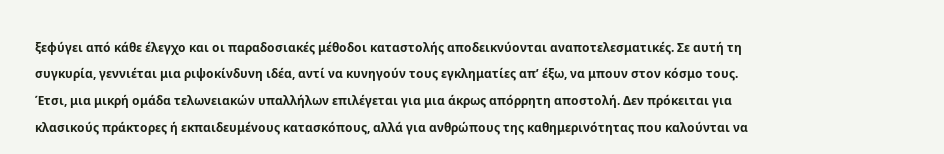ξεφύγει από κάθε έλεγχο και οι παραδοσιακές μέθοδοι καταστολής αποδεικνύονται αναποτελεσματικές. Σε αυτή τη συγκυρία, γεννιέται μια ριψοκίνδυνη ιδέα, αντί να κυνηγούν τους εγκληματίες απ’ έξω, να μπουν στον κόσμο τους.
Έτσι, μια μικρή ομάδα τελωνειακών υπαλλήλων επιλέγεται για μια άκρως απόρρητη αποστολή. Δεν πρόκειται για κλασικούς πράκτορες ή εκπαιδευμένους κατασκόπους, αλλά για ανθρώπους της καθημερινότητας που καλούνται να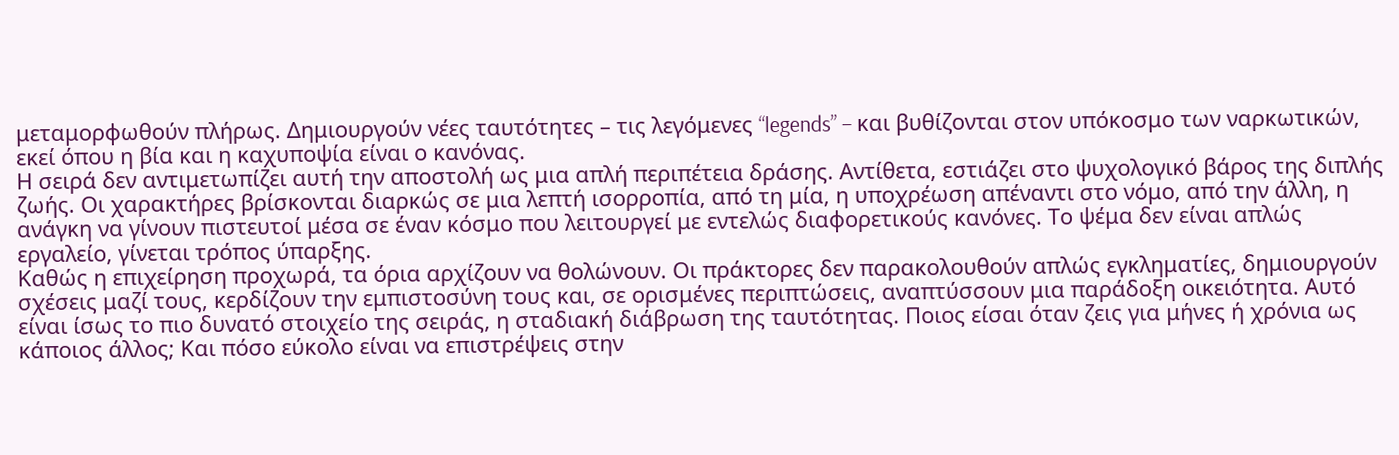μεταμορφωθούν πλήρως. Δημιουργούν νέες ταυτότητες – τις λεγόμενες “legends” – και βυθίζονται στον υπόκοσμο των ναρκωτικών, εκεί όπου η βία και η καχυποψία είναι ο κανόνας.
Η σειρά δεν αντιμετωπίζει αυτή την αποστολή ως μια απλή περιπέτεια δράσης. Αντίθετα, εστιάζει στο ψυχολογικό βάρος της διπλής ζωής. Οι χαρακτήρες βρίσκονται διαρκώς σε μια λεπτή ισορροπία, από τη μία, η υποχρέωση απέναντι στο νόμο, από την άλλη, η ανάγκη να γίνουν πιστευτοί μέσα σε έναν κόσμο που λειτουργεί με εντελώς διαφορετικούς κανόνες. Το ψέμα δεν είναι απλώς εργαλείο, γίνεται τρόπος ύπαρξης.
Καθώς η επιχείρηση προχωρά, τα όρια αρχίζουν να θολώνουν. Οι πράκτορες δεν παρακολουθούν απλώς εγκληματίες, δημιουργούν σχέσεις μαζί τους, κερδίζουν την εμπιστοσύνη τους και, σε ορισμένες περιπτώσεις, αναπτύσσουν μια παράδοξη οικειότητα. Αυτό είναι ίσως το πιο δυνατό στοιχείο της σειράς, η σταδιακή διάβρωση της ταυτότητας. Ποιος είσαι όταν ζεις για μήνες ή χρόνια ως κάποιος άλλος; Και πόσο εύκολο είναι να επιστρέψεις στην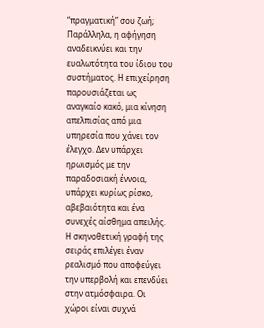“πραγματική” σου ζωή;
Παράλληλα, η αφήγηση αναδεικνύει και την ευαλωτότητα του ίδιου του συστήματος. Η επιχείρηση παρουσιάζεται ως αναγκαίο κακό, μια κίνηση απελπισίας από μια υπηρεσία που χάνει τον έλεγχο. Δεν υπάρχει ηρωισμός με την παραδοσιακή έννοια, υπάρχει κυρίως ρίσκο, αβεβαιότητα και ένα συνεχές αίσθημα απειλής.
Η σκηνοθετική γραφή της σειράς επιλέγει έναν ρεαλισμό που αποφεύγει την υπερβολή και επενδύει στην ατμόσφαιρα. Οι χώροι είναι συχνά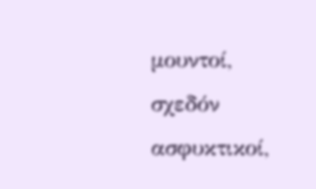μουντοί, σχεδόν ασφυκτικοί,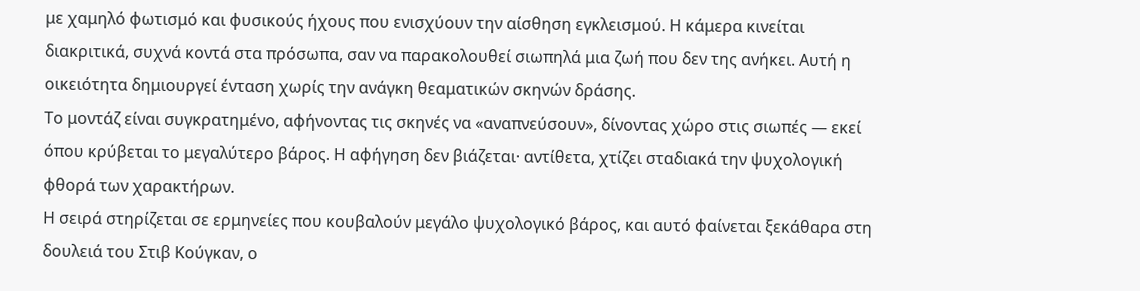με χαμηλό φωτισμό και φυσικούς ήχους που ενισχύουν την αίσθηση εγκλεισμού. Η κάμερα κινείται διακριτικά, συχνά κοντά στα πρόσωπα, σαν να παρακολουθεί σιωπηλά μια ζωή που δεν της ανήκει. Αυτή η οικειότητα δημιουργεί ένταση χωρίς την ανάγκη θεαματικών σκηνών δράσης.
Το μοντάζ είναι συγκρατημένο, αφήνοντας τις σκηνές να «αναπνεύσουν», δίνοντας χώρο στις σιωπές — εκεί όπου κρύβεται το μεγαλύτερο βάρος. Η αφήγηση δεν βιάζεται· αντίθετα, χτίζει σταδιακά την ψυχολογική φθορά των χαρακτήρων.
Η σειρά στηρίζεται σε ερμηνείες που κουβαλούν μεγάλο ψυχολογικό βάρος, και αυτό φαίνεται ξεκάθαρα στη δουλειά του Στιβ Κούγκαν, ο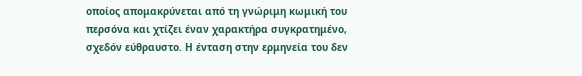οποίος απομακρύνεται από τη γνώριμη κωμική του περσόνα και χτίζει έναν χαρακτήρα συγκρατημένο, σχεδόν εύθραυστο. Η ένταση στην ερμηνεία του δεν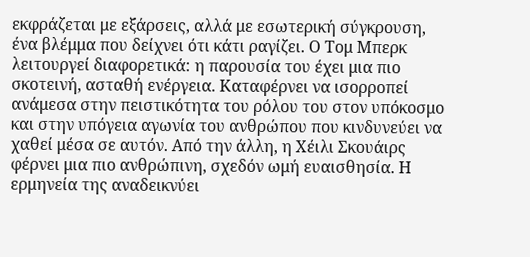εκφράζεται με εξάρσεις, αλλά με εσωτερική σύγκρουση, ένα βλέμμα που δείχνει ότι κάτι ραγίζει. Ο Τομ Μπερκ λειτουργεί διαφορετικά: η παρουσία του έχει μια πιο σκοτεινή, ασταθή ενέργεια. Καταφέρνει να ισορροπεί ανάμεσα στην πειστικότητα του ρόλου του στον υπόκοσμο και στην υπόγεια αγωνία του ανθρώπου που κινδυνεύει να χαθεί μέσα σε αυτόν. Από την άλλη, η Χέιλι Σκουάιρς φέρνει μια πιο ανθρώπινη, σχεδόν ωμή ευαισθησία. Η ερμηνεία της αναδεικνύει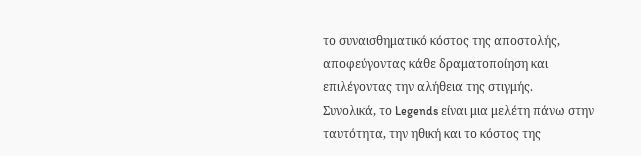το συναισθηματικό κόστος της αποστολής, αποφεύγοντας κάθε δραματοποίηση και επιλέγοντας την αλήθεια της στιγμής.
Συνολικά, το Legends είναι μια μελέτη πάνω στην ταυτότητα, την ηθική και το κόστος της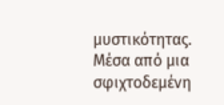μυστικότητας. Μέσα από μια σφιχτοδεμένη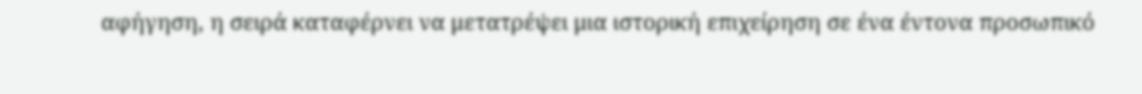αφήγηση, η σειρά καταφέρνει να μετατρέψει μια ιστορική επιχείρηση σε ένα έντονα προσωπικό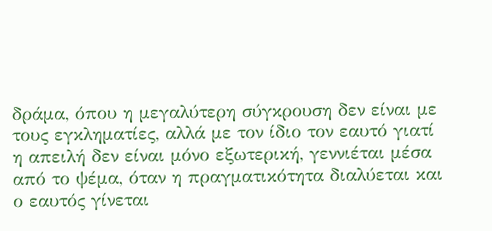δράμα, όπου η μεγαλύτερη σύγκρουση δεν είναι με τους εγκληματίες, αλλά με τον ίδιο τον εαυτό γιατί η απειλή δεν είναι μόνο εξωτερική, γεννιέται μέσα από το ψέμα, όταν η πραγματικότητα διαλύεται και ο εαυτός γίνεται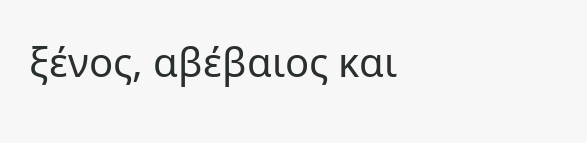ξένος, αβέβαιος και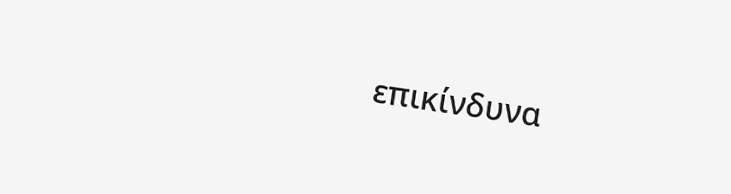επικίνδυνα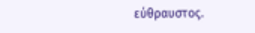εύθραυστος.